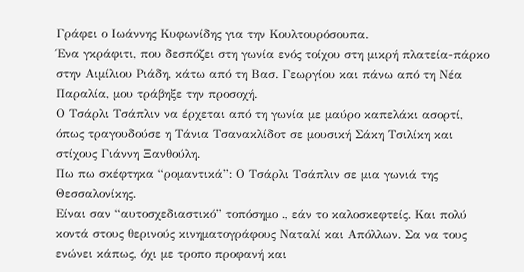Γράφει ο Ιωάννης Κυφωνίδης για την Κουλτουρόσουπα.
Ένα γκράφιτι, που δεσπόζει στη γωνία ενός τοίχου στη μικρή πλατεία-πάρκο στην Αιμίλιου Ριάδη, κάτω από τη Βασ. Γεωργίου και πάνω από τη Νέα Παραλία, μου τράβηξε την προσοχή.
Ο Τσάρλι Τσάπλιν να έρχεται από τη γωνία με μαύρο καπελάκι ασορτί, όπως τραγουδούσε η Τάνια Τσανακλίδοτ σε μουσική Σάκη Τσιλίκη και στίχους Γιάννη Ξανθούλη.
Πω πω σκέφτηκα “ρομαντικά”: Ο Τσάρλι Τσάπλιν σε μια γωνιά της Θεσσαλονίκης.
Είναι σαν “αυτοσχεδιαστικό” τοπόσημο ., εάν το καλοσκεφτείς. Και πολύ κοντά στους θερινούς κινηματογράφους Ναταλί και Απόλλων. Σα να τους ενώνει κάπως, όχι με τροπο προφανή και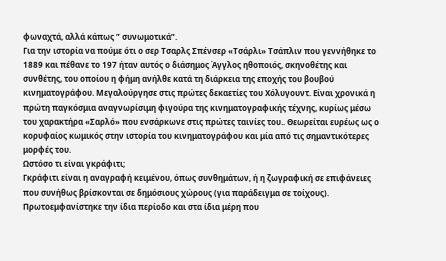φωναχτά, αλλά κάπως ” συνωμοτικά”.
Για την ιστορία να πούμε ότι ο σερ Τσαρλς Σπένσερ «Τσάρλι» Τσάπλιν που γεννήθηκε το 1889 και πέθανε το 197 ήταν αυτός ο διάσημος Άγγλος ηθοποιός, σκηνοθέτης και συνθέτης, του οποίου η φήμη ανήλθε κατά τη διάρκεια της εποχής του βουβού κινηματογράφου. Μεγαλούργησε στις πρώτες δεκαετίες του Χόλυγουντ. Είναι χρονικά η πρώτη παγκόσμια αναγνωρίσιμη φιγούρα της κινηματογραφικής τέχνης, κυρίως μέσω του χαρακτήρα «Σαρλό» που ενσάρκωνε στις πρώτες ταινίες του.. Θεωρείται ευρέως ως ο κορυφαίος κωμικός στην ιστορία του κινηματογράφου και μία από τις σημαντικότερες μορφές του.
Ωστόσο τι είναι γκράφιτι;
Γκράφιτι είναι η αναγραφή κειμένου, όπως συνθημάτων, ή η ζωγραφική σε επιφάνειες που συνήθως βρίσκονται σε δημόσιους χώρους (για παράδειγμα σε τοίχους). Πρωτοεμφανίστηκε την ίδια περίοδο και στα ίδια μέρη που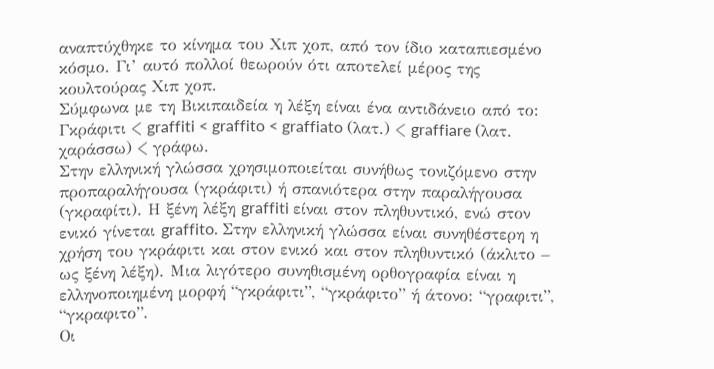αναπτύχθηκε το κίνημα του Χιπ χοπ, από τον ίδιο καταπιεσμένο κόσμο. Γι’ αυτό πολλοί θεωρούν ότι αποτελεί μέρος της κουλτούρας Χιπ χοπ.
Σύμφωνα με τη Βικιπαιδεία η λέξη είναι ένα αντιδάνειο από το:
Γκράφιτι < graffiti < graffito < graffiato (λατ.) < graffiare (λατ. χαράσσω) < γράφω.
Στην ελληνική γλώσσα χρησιμοποιείται συνήθως τονιζόμενο στην προπαραλήγουσα (γκράφιτι) ή σπανιότερα στην παραλήγουσα (γκραφίτι). Η ξένη λέξη graffiti είναι στον πληθυντικό, ενώ στον ενικό γίνεται graffito. Στην ελληνική γλώσσα είναι συνηθέστερη η χρήση του γκράφιτι και στον ενικό και στον πληθυντικό (άκλιτο – ως ξένη λέξη). Μια λιγότερο συνηθισμένη ορθογραφία είναι η ελληνοποιημένη μορφή “γκράφιτι”, “γκράφιτο” ή άτονο: “γραφιτι”, “γκραφιτο”.
Οι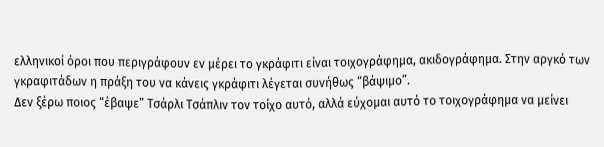ελληνικοί όροι που περιγράφουν εν μέρει το γκράφιτι είναι τοιχογράφημα, ακιδογράφημα. Στην αργκό των γκραφιτάδων η πράξη του να κάνεις γκράφιτι λέγεται συνήθως “βάψιμο”.
Δεν ξέρω ποιος “έβαψε” Τσάρλι Τσάπλιν τον τοίχο αυτό, αλλά εύχομαι αυτό το τοιχογράφημα να μείνει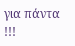για πάντα !!!